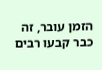הזמן עובר, זה כבר קבעו רבים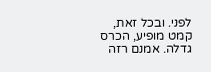לפני. ובכל זאת, קמט מופיע, הכרס גדלה. אמנם רזה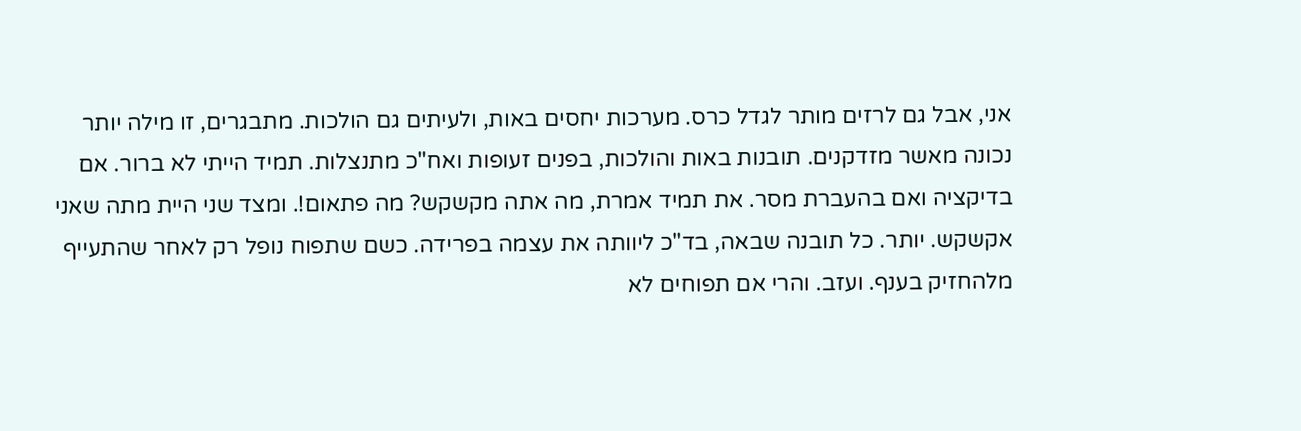אני, אבל גם לרזים מותר לגדל כרס. מערכות יחסים באות, ולעיתים גם הולכות. מתבגרים, זו מילה יותר נכונה מאשר מזדקנים. תובנות באות והולכות, בפנים זעופות ואח"כ מתנצלות. תמיד הייתי לא ברור. אם בדיקציה ואם בהעברת מסר. את תמיד אמרת, מה אתה מקשקש? מה פתאום!. ומצד שני היית מתה שאני אקשקש. יותר. כל תובנה שבאה, בד"כ ליוותה את עצמה בפרידה. כשם שתפוח נופל רק לאחר שהתעייף מלהחזיק בענף. ועזב. והרי אם תפוחים לא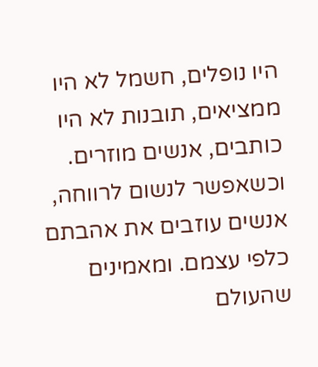היו נופלים, חשמל לא היו ממציאים, תובנות לא היו כותבים, אנשים מוזרים. וכשאפשר לנשום לרווחה, אנשים עוזבים את אהבתם כלפי עצמם. ומאמינים שהעולם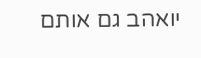יואהב גם אותם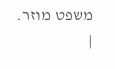משפט מוזר. |